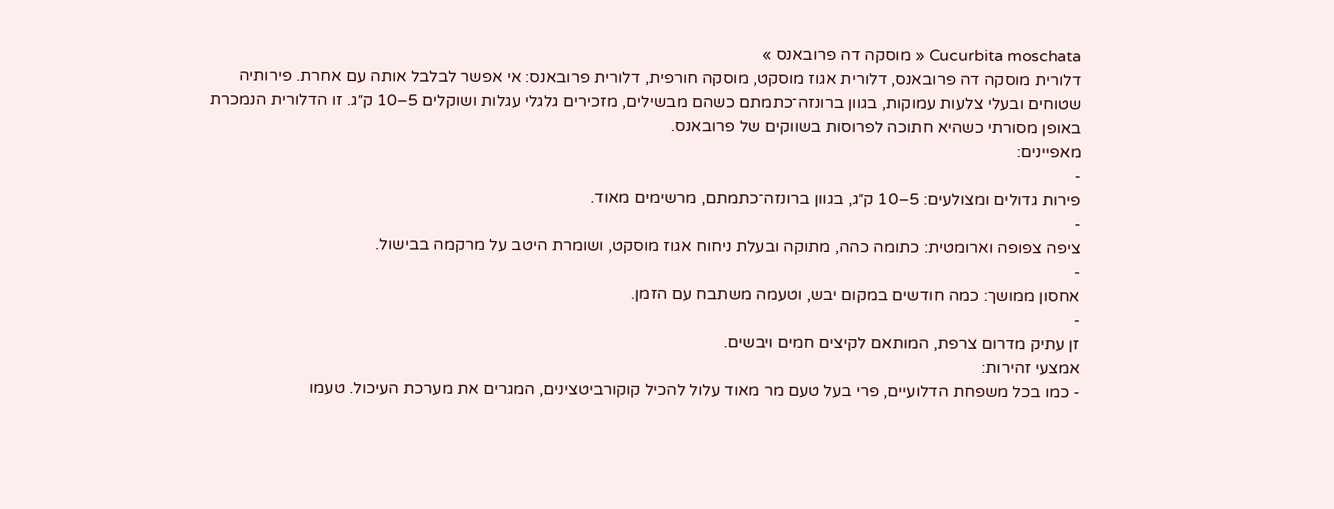Cucurbita moschata « מוסקה דה פרובאנס »
דלורית מוסקה דה פרובאנס, דלורית אגוז מוסקט, מוסקה חורפית, דלורית פרובאנס: אי אפשר לבלבל אותה עם אחרת. פירותיה שטוחים ובעלי צלעות עמוקות, בגוון ברונזה־כתמתם כשהם מבשילים, מזכירים גלגלי עגלות ושוקלים 5–10 ק״ג. זו הדלורית הנמכרת באופן מסורתי כשהיא חתוכה לפרוסות בשווקים של פרובאנס.
מאפיינים:
-
פירות גדולים ומצולעים: 5–10 ק״ג, בגוון ברונזה־כתמתם, מרשימים מאוד.
-
ציפה צפופה וארומטית: כתומה כהה, מתוקה ובעלת ניחוח אגוז מוסקט, ושומרת היטב על מרקמה בבישול.
-
אחסון ממושך: כמה חודשים במקום יבש, וטעמה משתבח עם הזמן.
-
זן עתיק מדרום צרפת, המותאם לקיצים חמים ויבשים.
אמצעי זהירות:
- כמו בכל משפחת הדלועיים, פרי בעל טעם מר מאוד עלול להכיל קוקורביטצינים, המגרים את מערכת העיכול. טעמו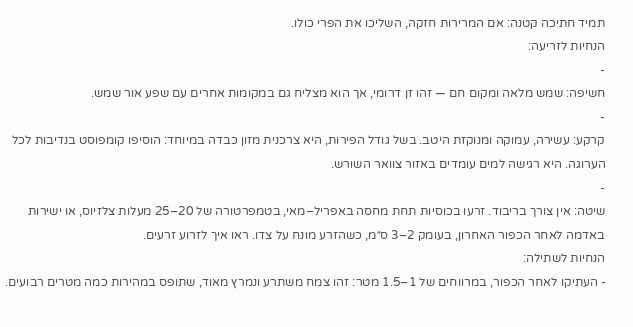תמיד חתיכה קטנה: אם המרירות חזקה, השליכו את הפרי כולו.
הנחיות לזריעה:
-
חשיפה: שמש מלאה ומקום חם — זהו זן דרומי, אך הוא מצליח גם במקומות אחרים עם שפע אור שמש.
-
קרקע: עשירה, עמוקה ומנוקזת היטב. בשל גודל הפירות, היא צרכנית מזון כבדה במיוחד: הוסיפו קומפוסט בנדיבות לכל הערוגה. היא רגישה למים עומדים באזור צוואר השורש.
-
שיטה: אין צורך בריבוד. זרעו בכוסיות תחת מחסה באפריל–מאי, בטמפרטורה של 20–25 מעלות צלזיוס, או ישירות באדמה לאחר הכפור האחרון, בעומק 2–3 ס״מ, כשהזרע מונח על צדו. ראו איך לזרוע זרעים.
הנחיות לשתילה:
- העתיקו לאחר הכפור, במרווחים של 1–1.5 מטר: זהו צמח משתרע ונמרץ מאוד, שתופס במהירות כמה מטרים רבועים.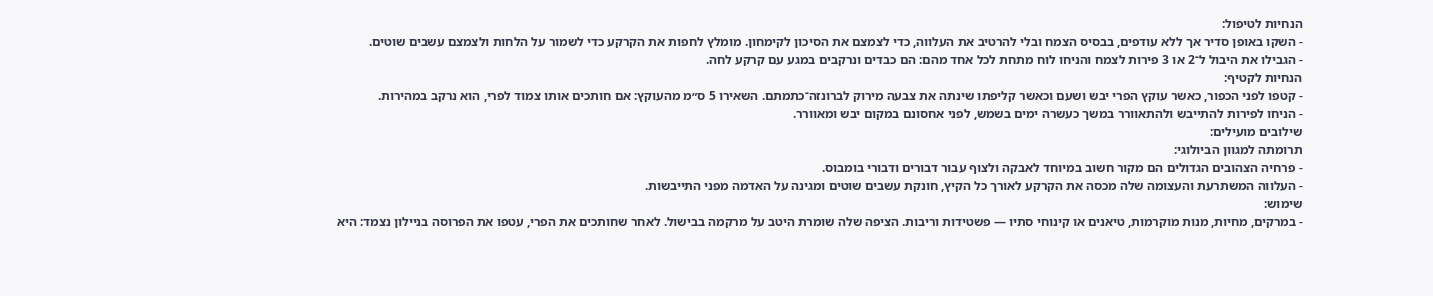הנחיות לטיפול:
- השקו באופן סדיר אך ללא עודפים, בבסיס הצמח ובלי להרטיב את העלווה, כדי לצמצם את הסיכון לקימחון. מומלץ לחפות את הקרקע כדי לשמור על הלחות ולצמצם עשבים שוטים.
- הגבילו את היבול ל־2 או 3 פירות לצמח והניחו לוח מתחת לכל אחד מהם: הם כבדים ונרקבים במגע עם קרקע לחה.
הנחיות לקטיף:
- קטפו לפני הכפור, כאשר עוקץ הפרי יבש ושעם וכאשר קליפתו שינתה את צבעה מירוק לברונזה־כתמתם. השאירו 5 ס״מ מהעוקץ: אם חותכים אותו צמוד לפרי, הוא נרקב במהירות.
- הניחו לפירות להתייבש ולהתאוורר במשך כעשרה ימים בשמש, לפני אחסונם במקום יבש ומאוורר.
שילובים מועילים:
תרומתה למגוון הביולוגי:
- פרחיה הצהובים הגדולים הם מקור חשוב במיוחד לאבקה ולצוף עבור דבורים ודבורי בומבוס.
- העלווה המשתרעת והעצומה שלה מכסה את הקרקע לאורך כל הקיץ, חונקת עשבים שוטים ומגינה על האדמה מפני התייבשות.
שימוש:
- במרקים, מחיות, מנות מוקרמות, טיאנים או קינוחי סתיו — פשטידות וריבות. הציפה שלה שומרת היטב על מרקמה בבישול. לאחר שחותכים את הפרי, עטפו את הפרוסה בניילון נצמד: היא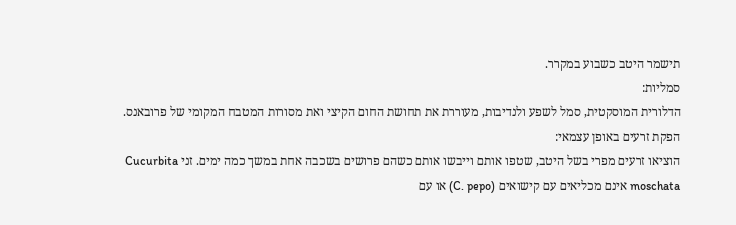תישמר היטב כשבוע במקרר.
סמליות:
הדלורית המוסקטית, סמל לשפע ולנדיבות, מעוררת את תחושת החום הקיצי ואת מסורות המטבח המקומי של פרובאנס.
הפקת זרעים באופן עצמאי:
הוציאו זרעים מפרי בשל היטב, שטפו אותם וייבשו אותם כשהם פרושים בשכבה אחת במשך כמה ימים. זני Cucurbita moschata אינם מכליאים עם קישואים (C. pepo) או עם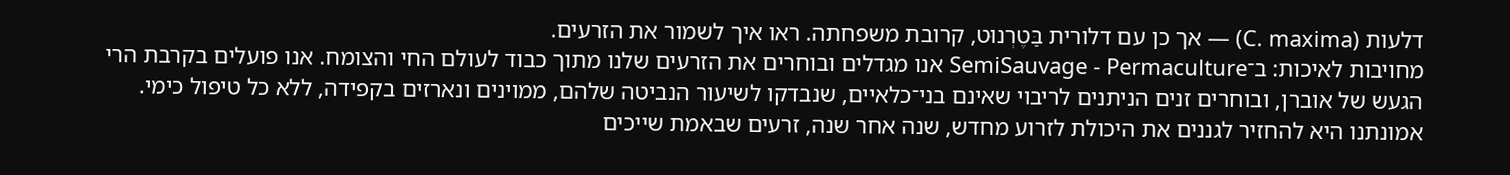דלעות (C. maxima) — אך כן עם דלורית בַּטֶרְנוּט, קרובת משפחתה. ראו איך לשמור את הזרעים.
מחויבות לאיכות: ב־SemiSauvage - Permaculture אנו מגדלים ובוחרים את הזרעים שלנו מתוך כבוד לעולם החי והצומח. אנו פועלים בקרבת הרי הגעש של אוברן, ובוחרים זנים הניתנים לריבוי שאינם בני־כלאיים, שנבדקו לשיעור הנביטה שלהם, ממוינים ונארזים בקפידה, ללא כל טיפול כימי. אמונתנו היא להחזיר לגננים את היכולת לזרוע מחדש, שנה אחר שנה, זרעים שבאמת שייכים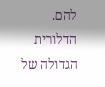להם.
הדלורית הגדולה של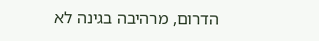הדרום, מרהיבה בגינה לא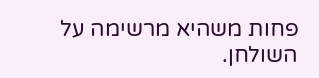פחות משהיא מרשימה על השולחן.